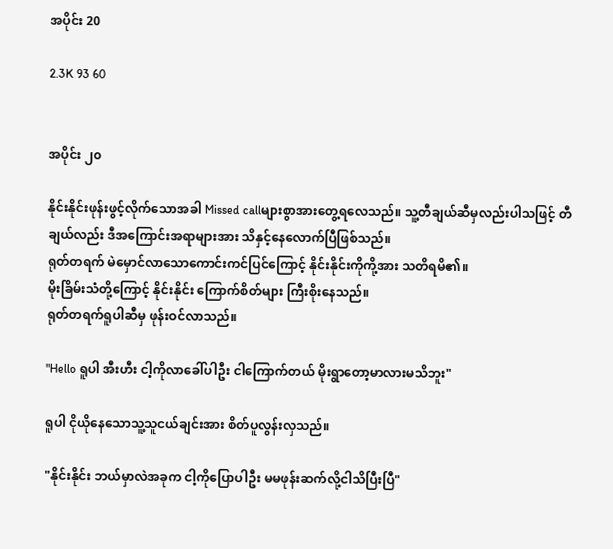အပိုင်း 20

2.3K 93 60


အပိုင်း ၂၀

နိုင်းနိုင်းဖုန်းဖွင့်လိုက်သောအခါ Missed callများစွာအားတွေ့ရလေသည်။ သူ့တီချယ်ဆီမှလည်းပါသဖြင့် တီချယ်လည်း ဒီအကြောင်းအရာများအား သိနှင့်နေလောက်ပြီဖြစ်သည်။
ရုတ်တရက် မဲမှောင်လာသောကောင်းကင်ပြင်ကြောင့် နိုင်းနိုင်းကိုကို့အား သတိရမိ၏။
မိုးခြိမ်းသံတို့ကြောင့် နိုင်းနိုင်း ကြောက်စိတ်များ ကြီးစိုးနေသည်။
ရုတ်တရက်ရူပါဆီမှ ဖုန်းဝင်လာသည်။

"Hello ရူပါ အီးဟီး ငါ့ကိုလာခေါ်ပါဦး ငါကြောက်တယ် မိုးရွာတော့မာလားမသိဘူး"

ရူပါ ငိုယိုနေသောသူ့သူငယ်ချင်းအား စိတ်ပူလွန်းလှသည်။

"နိုင်းနိုင်း ဘယ်မှာလဲအခုက ငါ့ကိုပြောပါဦး မမဖုန်းဆက်လို့ငါသိပြီးပြီ"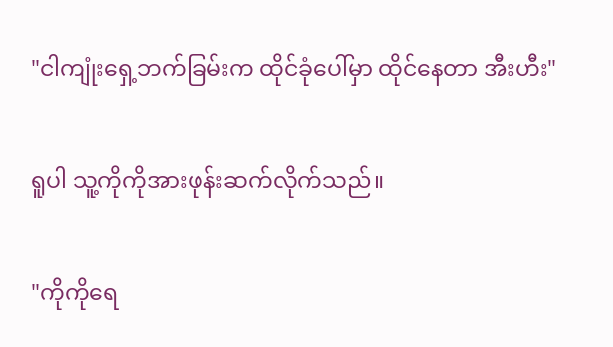"ငါကျုံးရှေ့ဘက်ခြမ်းက ထိုင်ခုံပေါ်မှာ ထိုင်နေတာ အီးဟီး"

ရူပါ သူ့ကိုကိုအားဖုန်းဆက်လိုက်သည်။

"ကိုကိုရေ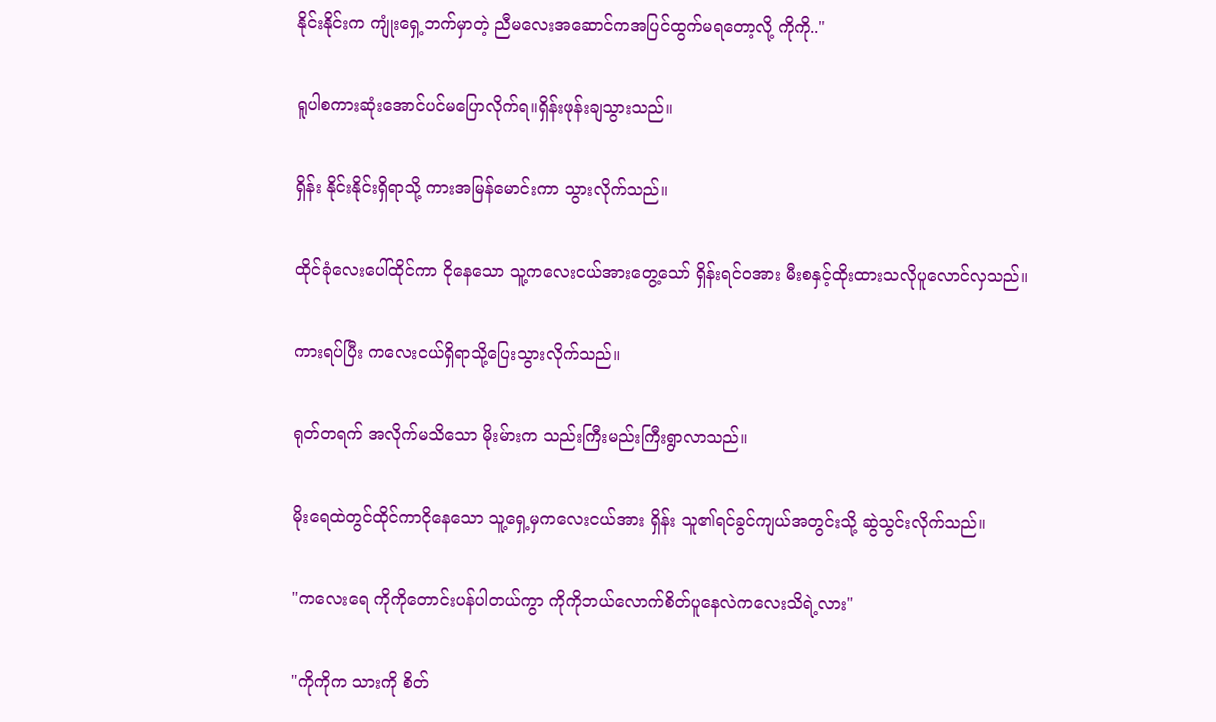နိုင်းနိုင်းက ကျုံးရှေ့ဘက်မှာတဲ့ ညီမလေးအဆောင်ကအပြင်ထွက်မရတော့လို့ ကိုကို.."

ရူပါစကားဆုံးအောင်ပင်မပြောလိုက်ရ။ရှိန်းဖုန်းချသွားသည်။

ရှိန်း နိုင်းနိုင်းရှိရာသို့ ကားအမြန်မောင်းကာ သွားလိုက်သည်။

ထိုင်ခုံလေးပေါ်ထိုင်ကာ ငိုနေသော သူ့ကလေးငယ်အားတွေ့သော် ရှိန်းရင်ဝအား မီးစနှင့်ထိုးထားသလိုပူလောင်လှသည်။

ကားရပ်ပြီး ကလေးငယ်ရှိရာသို့ပြေးသွားလိုက်သည်။

ရုတ်တရက် အလိုက်မသိသော မိုးမ်ားက သည်းကြီးမည်းကြီးရွာလာသည်။

မိုးရေထဲတွင်ထိုင်ကာငိုနေသော သူ့ရှေ့မှကလေးငယ်အား ရှိန်း သူ၏ရင်ခွင်ကျယ်အတွင်းသို့ ဆွဲသွင်းလိုက်သည်။

"ကလေးရေ ကိုကိုတောင်းပန်ပါတယ်ကွာ ကိုကိုဘယ်လောက်စိတ်ပူနေလဲကလေးသိရဲ့လား"

"ကိုကိုက သားကို စိတ်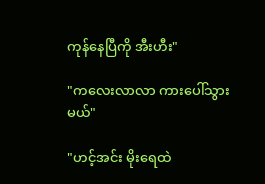ကုန်နေပြီကို အီးဟီး"

"ကလေးလာလာ ကားပေါ်သွားမယ်"

"ဟင့်အင်း မိုးရေထဲ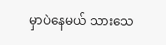မှာပဲနေမယ် သားသေ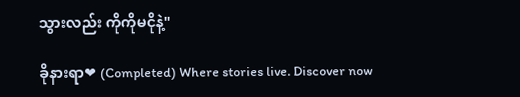သွားလည်း ကိုကိုမငိုနဲ့"

ခိုနားရာ❤ (Completed) Where stories live. Discover now